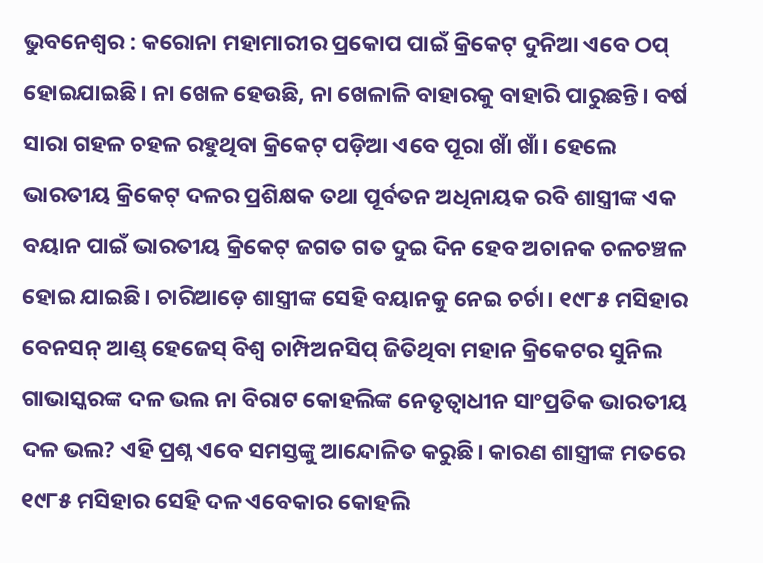ଭୁବନେଶ୍ବର : କରୋନା ମହାମାରୀର ପ୍ରକୋପ ପାଇଁ କ୍ରିକେଟ୍ ଦୁନିଆ ଏବେ ଠପ୍ ହୋଇଯାଇଛି। ନା ଖେଳ ହେଉଛି, ନା ଖେଳାଳି ବାହାରକୁ ବାହାରି ପାରୁଛନ୍ତି। ବର୍ଷ ସାରା ଗହଳ ଚହଳ ରହୁଥିବା କ୍ରିକେଟ୍ ପଡ଼ିଆ ଏବେ ପୂରା ଖାଁ ଖାଁ। ହେଲେ ଭାରତୀୟ କ୍ରିକେଟ୍ ଦଳର ପ୍ରଶିକ୍ଷକ ତଥା ପୂର୍ବତନ ଅଧିନାୟକ ରବି ଶାସ୍ତ୍ରୀଙ୍କ ଏକ ବୟାନ ପାଇଁ ଭାରତୀୟ କ୍ରିକେଟ୍ ଜଗତ ଗତ ଦୁଇ ଦିନ ହେବ ଅଚାନକ ଚଳଚଞ୍ଚଳ ହୋଇ ଯାଇଛି। ଚାରିଆଡ଼େ ଶାସ୍ତ୍ରୀଙ୍କ ସେହି ବୟାନକୁ ନେଇ ଚର୍ଚା। ୧୯୮୫ ମସିହାର ବେନସନ୍ ଆଣ୍ଡ୍ ହେଜେସ୍ ବିଶ୍ବ ଚାମ୍ପିଅନସିପ୍ ଜିତିଥିବା ମହାନ କ୍ରିକେଟର ସୁନିଲ ଗାଭାସ୍କରଙ୍କ ଦଳ ଭଲ ନା ବିରାଟ କୋହଲିଙ୍କ ନେତୃତ୍ବାଧୀନ ସାଂପ୍ରତିକ ଭାରତୀୟ ଦଳ ଭଲ? ଏହି ପ୍ରଶ୍ନ ଏବେ ସମସ୍ତଙ୍କୁ ଆନ୍ଦୋଳିତ କରୁଛି। କାରଣ ଶାସ୍ତ୍ରୀଙ୍କ ମତରେ ୧୯୮୫ ମସିହାର ସେହି ଦଳ ଏବେକାର କୋହଲି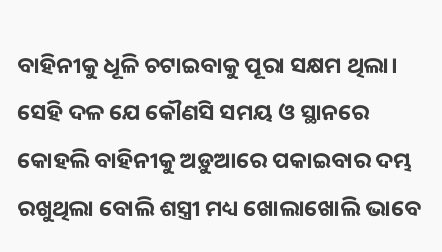ବାହିନୀକୁ ଧୂଳି ଚଟାଇବାକୁ ପୂରା ସକ୍ଷମ ଥିଲା। ସେହି ଦଳ ଯେ କୌଣସି ସମୟ ଓ ସ୍ଥାନରେ କୋହଲି ବାହିନୀକୁ ଅଡ଼ୁଆରେ ପକାଇବାର ଦମ୍ଭ ରଖୁଥିଲା ବୋଲି ଶସ୍ତ୍ରୀ ମଧ୍ୟ ଖୋଲାଖୋଲି ଭାବେ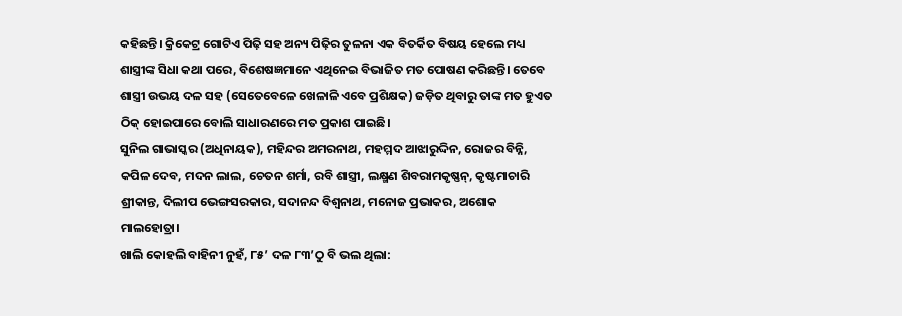କହିଛନ୍ତି। କ୍ରିକେଟ୍ର ଗୋଟିଏ ପିଢ଼ି ସହ ଅନ୍ୟ ପିଢ଼ିର ତୁଳନା ଏକ ବିତର୍କିତ ବିଷୟ ହେଲେ ମଧ୍ୟ ଶାସ୍ତ୍ରୀଙ୍କ ସିଧା କଥା ପରେ, ବିଶେଷଜ୍ଞମାନେ ଏଥିନେଇ ବିଭାଜିତ ମତ ପୋଷଣ କରିଛନ୍ତି। ତେବେ ଶାସ୍ତ୍ରୀ ଉଭୟ ଦଳ ସହ (ସେତେବେଳେ ଖେଳାଳି ଏବେ ପ୍ରଶିକ୍ଷକ) ଜଡ଼ିତ ଥିବାରୁ ତାଙ୍କ ମତ ହୁଏତ ଠିକ୍ ହୋଇପାରେ ବୋଲି ସାଧାରଣରେ ମତ ପ୍ରକାଶ ପାଇଛି।
ସୁନିଲ ଗାଭାସ୍କର (ଅଧିନାୟକ), ମହିନ୍ଦର ଅମରନାଥ, ମହମ୍ମଦ ଆଝାରୁଦ୍ଦିନ, ରୋଜର ବିନ୍ନି, କପିଳ ଦେବ, ମଦନ ଲାଲ, ଚେତନ ଶର୍ମା, ରବି ଶାସ୍ତ୍ରୀ, ଲକ୍ଷ୍ମଣ ଶିବରାମକୃଷ୍ଣନ୍, କୃଷ୍ଟମାଚାରି ଶ୍ରୀକାନ୍ତ, ଦିଲୀପ ଭେଙ୍ଗସରକାର, ସଦାନନ୍ଦ ବିଶ୍ବନାଥ, ମନୋଜ ପ୍ରଭାକର, ଅଶୋକ ମାଲହୋତ୍ରା।
ଖାଲି କୋହଲି ବାହିନୀ ନୁହଁ, ୮୫’ ଦଳ ୮୩’ଠୁ ବି ଭଲ ଥିଲା: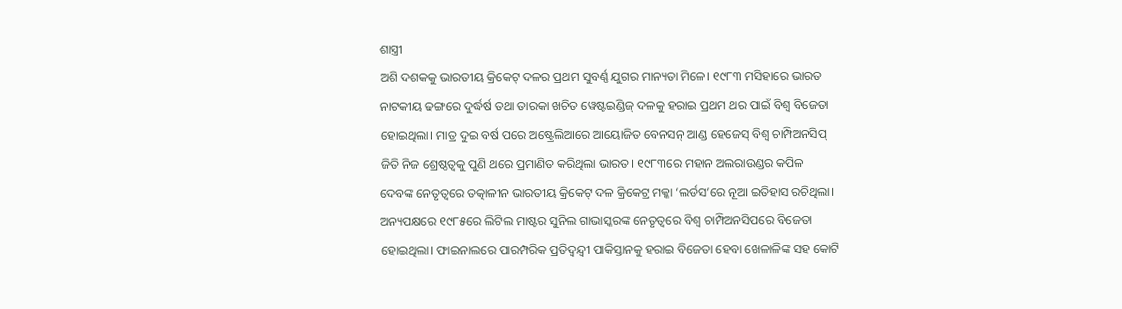ଶାସ୍ତ୍ରୀ
ଅଶି ଦଶକକୁ ଭାରତୀୟ କ୍ରିକେଟ୍ ଦଳର ପ୍ରଥମ ସୁବର୍ଣ୍ଣ ଯୁଗର ମାନ୍ୟତା ମିଳେ। ୧୯୮୩ ମସିହାରେ ଭାରତ ନାଟକୀୟ ଢଙ୍ଗରେ ଦୁର୍ଦ୍ଧର୍ଷ ତଥା ତାରକା ଖଚିତ ୱେଷ୍ଟଇଣ୍ଡିଜ୍ ଦଳକୁ ହରାଇ ପ୍ରଥମ ଥର ପାଇଁ ବିଶ୍ବ ବିଜେତା ହୋଇଥିଲା। ମାତ୍ର ଦୁଇ ବର୍ଷ ପରେ ଅଷ୍ଟ୍ରେଲିଆରେ ଆୟୋଜିତ ବେନସନ୍ ଆଣ୍ଡ ହେଜେସ୍ ବିଶ୍ବ ଚାମ୍ପିଅନସିପ୍ ଜିତି ନିଜ ଶ୍ରେଷ୍ଠତ୍ବକୁ ପୁଣି ଥରେ ପ୍ରମାଣିତ କରିଥିଲା ଭାରତ। ୧୯୮୩ରେ ମହାନ ଅଲରାଉଣ୍ଡର କପିଳ ଦେବଙ୍କ ନେତୃତ୍ବରେ ତତ୍କାଳୀନ ଭାରତୀୟ କ୍ରିକେଟ୍ ଦଳ କ୍ରିକେଟ୍ର ମକ୍କା ‘ଲର୍ଡସ’ରେ ନୂଆ ଇତିହାସ ରଚିଥିଲା। ଅନ୍ୟପକ୍ଷରେ ୧୯୮୫ରେ ଲିଟିଲ ମାଷ୍ଟର ସୁନିଲ ଗାଭାସ୍କରଙ୍କ ନେତୃତ୍ବରେ ବିଶ୍ବ ଚାମ୍ପିଅନସିପରେ ବିଜେତା ହୋଇଥିଲା। ଫାଇନାଲରେ ପାରମ୍ପରିକ ପ୍ରତିଦ୍ବନ୍ଦ୍ବୀ ପାକିସ୍ତାନକୁ ହରାଇ ବିଜେତା ହେବା ଖେଳାଳିଙ୍କ ସହ କୋଟି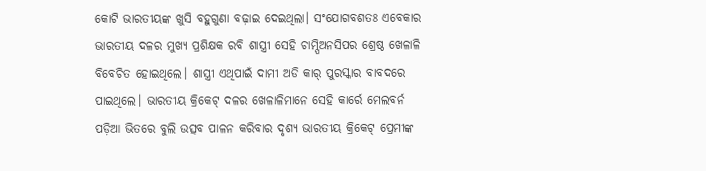କୋଟି ଭାରତୀୟଙ୍କ ଖୁସି ବହୁଗୁଣା ବଢ଼ାଇ ଦେଇଥିଲା। ସଂଯୋଗବଶତଃ ଏବେକାର ଭାରତୀୟ ଦଳର ମୁଖ୍ୟ ପ୍ରଶିକ୍ଷକ ରବି ଶାସ୍ତ୍ରୀ ସେହି ଚାମ୍ପିଅନସିପର ଶ୍ରେଷ୍ଠ ଖେଳାଳି ବିବେଚିତ ହୋଇଥିଲେ। ଶାସ୍ତ୍ରୀ ଏଥିପାଇଁ ଦାମୀ ଅଡି କାର୍ ପୁରସ୍କାର ବାବଦରେ ପାଇଥିଲେ। ଭାରତୀୟ କ୍ରିକେଟ୍ ଦଳର ଖେଳାଳିମାନେ ସେହି କାର୍ରେ ମେଲବର୍ନ ପଡ଼ିଆ ଭିତରେ ବୁଲି ଉତ୍ସବ ପାଳନ କରିବାର ଦୃଶ୍ୟ ଭାରତୀୟ କ୍ରିକେଟ୍ ପ୍ରେମୀଙ୍କ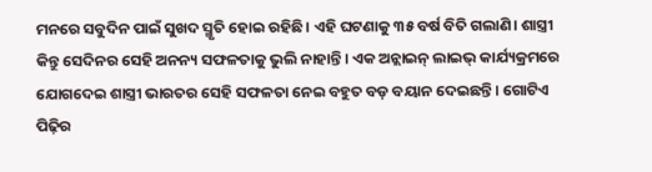ମନରେ ସବୁଦିନ ପାଇଁ ସୁଖଦ ସ୍ମୃତି ହୋଇ ରହିଛି। ଏହି ଘଟଣାକୁ ୩୫ ବର୍ଷ ବିତି ଗଲାଣି। ଶାସ୍ତ୍ରୀ କିନ୍ତୁ ସେଦିନର ସେହି ଅନନ୍ୟ ସଫଳତାକୁ ଭୁଲି ନାହାନ୍ତି। ଏକ ଅନ୍ଲାଇନ୍ ଲାଇଭ୍ କାର୍ଯ୍ୟକ୍ରମରେ ଯୋଗଦେଇ ଶାସ୍ତ୍ରୀ ଭାରତର ସେହି ସଫଳତା ନେଇ ବହୁତ ବଡ଼ ବୟାନ ଦେଇଛନ୍ତି। ଗୋଟିଏ ପିଢ଼ିର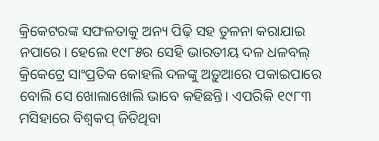କ୍ରିକେଟରଙ୍କ ସଫଳତାକୁ ଅନ୍ୟ ପିଢ଼ି ସହ ତୁଳନା କରାଯାଇ ନପାରେ। ହେଲେ ୧୯୮୫ର ସେହି ଭାରତୀୟ ଦଳ ଧଳବଲ୍ କ୍ରିକେଟ୍ରେ ସାଂପ୍ରତିକ କୋହଲି ଦଳଙ୍କୁ ଅଡ଼ୁଆରେ ପକାଇପାରେ ବୋଲି ସେ ଖୋଲାଖୋଲି ଭାବେ କହିଛନ୍ତି। ଏପରିକି ୧୯୮୩ ମସିହାରେ ବିଶ୍ବକପ୍ ଜିତିଥିବା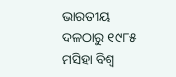ଭାରତୀୟ ଦଳଠାରୁ ୧୯୮୫ ମସିହା ବିଶ୍ବ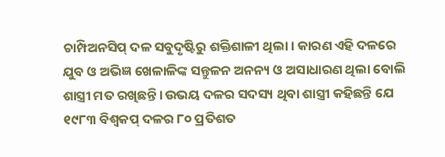ଚାମ୍ପିଅନସିପ୍ ଦଳ ସବୁଦୃଷ୍ଟିରୁ ଶକ୍ତିଶାଳୀ ଥିଲା। କାରଣ ଏହି ଦଳରେ ଯୁବ ଓ ଅଭିଜ୍ଞ ଖେଳାଳିଙ୍କ ସନ୍ତୁଳନ ଅନନ୍ୟ ଓ ଅସାଧାରଣ ଥିଲା ବୋଲି ଶାସ୍ତ୍ରୀ ମତ ରଖିଛନ୍ତି। ଉଭୟ ଦଳର ସଦସ୍ୟ ଥିବା ଶାସ୍ତ୍ରୀ କହିଛନ୍ତି ଯେ ୧୯୮୩ ବିଶ୍ବକପ୍ ଦଳର ୮୦ ପ୍ରତିଶତ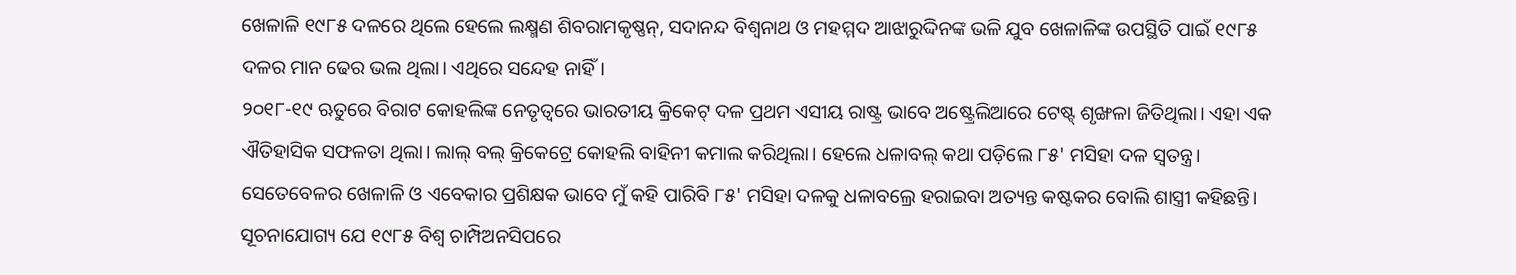ଖେଳାଳି ୧୯୮୫ ଦଳରେ ଥିଲେ ହେଲେ ଲକ୍ଷ୍ମଣ ଶିବରାମକୃଷ୍ଣନ୍, ସଦାନନ୍ଦ ବିଶ୍ବନାଥ ଓ ମହମ୍ମଦ ଆଝାରୁଦ୍ଦିନଙ୍କ ଭଳି ଯୁବ ଖେଳାଳିଙ୍କ ଉପସ୍ଥିତି ପାଇଁ ୧୯୮୫ ଦଳର ମାନ ଢେର ଭଲ ଥିଲା। ଏଥିରେ ସନ୍ଦେହ ନାହିଁ।
୨୦୧୮-୧୯ ଋତୁରେ ବିରାଟ କୋହଲିଙ୍କ ନେତୃତ୍ବରେ ଭାରତୀୟ କ୍ରିକେଟ୍ ଦଳ ପ୍ରଥମ ଏସୀୟ ରାଷ୍ଟ୍ର ଭାବେ ଅଷ୍ଟ୍ରେଲିଆରେ ଟେଷ୍ଟ୍ ଶୃଙ୍ଖଳା ଜିତିଥିଲା। ଏହା ଏକ ଐତିହାସିକ ସଫଳତା ଥିଲା। ଲାଲ୍ ବଲ୍ କ୍ରିକେଟ୍ରେ କୋହଲି ବାହିନୀ କମାଲ କରିଥିଲା। ହେଲେ ଧଳାବଲ୍ କଥା ପଡ଼ିଲେ ୮୫' ମସିହା ଦଳ ସ୍ବତନ୍ତ୍ର। ସେତେବେଳର ଖେଳାଳି ଓ ଏବେକାର ପ୍ରଶିକ୍ଷକ ଭାବେ ମୁଁ କହି ପାରିବି ୮୫' ମସିହା ଦଳକୁ ଧଳାବଲ୍ରେ ହରାଇବା ଅତ୍ୟନ୍ତ କଷ୍ଟକର ବୋଲି ଶାସ୍ତ୍ରୀ କହିଛନ୍ତି। ସୂଚନାଯୋଗ୍ୟ ଯେ ୧୯୮୫ ବିଶ୍ବ ଚାମ୍ପିଅନସିପରେ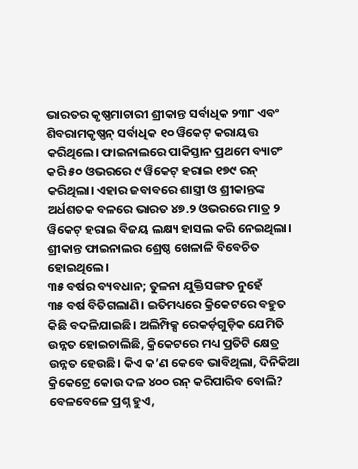ଭାରତର କୃଷ୍ଣମାଚାରୀ ଶ୍ରୀକାନ୍ତ ସର୍ବାଧିକ ୨୩୮ ଏବଂ ଶିବରାମକୃଷ୍ଣନ୍ ସର୍ବାଧିକ ୧୦ ୱିକେଟ୍ କରାୟତ୍ତ କରିଥିଲେ। ଫାଇନାଲରେ ପାକିସ୍ତାନ ପ୍ରଥମେ ବ୍ୟାଟଂ କରି ୫୦ ଓଭରରେ ୯ ୱିକେଟ୍ ହରାଇ ୧୭୯ ରନ୍ କରିଥିଲା। ଏହାର ଜବାବରେ ଶାସ୍ତ୍ରୀ ଓ ଶ୍ରୀକାନ୍ତଙ୍କ ଅର୍ଧଶତକ ବଳରେ ଭାରତ ୪୭.୨ ଓଭରରେ ମାତ୍ର ୨ ୱିକେଟ୍ ହରାଇ ବିଜୟ ଲକ୍ଷ୍ୟ ହାସଲ କରି ନେଇଥିଲା। ଶ୍ରୀକାନ୍ତ ଫାଇନାଲର ଶ୍ରେଷ୍ଠ ଖେଳାଳି ବିବେଚିତ ହୋଇଥିଲେ।
୩୫ ବର୍ଷର ବ୍ୟବଧାନ; ତୁଳନା ଯୁକ୍ତିସଙ୍ଗତ ନୁହେଁ
୩୫ ବର୍ଷ ବିତିଗଲାଣି। ଇତିମଧ୍ୟରେ କ୍ରିକେଟରେ ବହୁତ କିଛି ବଦଳିଯାଇଛି। ଅଲିମ୍ପିକ୍ସ ରେକର୍ଡ଼ଗୁଡ଼ିକ ଯେମିତି ଉନ୍ନତ ହୋଇଚାଲିଛି, କ୍ରିକେଟରେ ମଧ୍ୟ ପ୍ରତିଟି କ୍ଷେତ୍ର ଉନ୍ନତ ହେଉଛି। କିଏ କ’ଣ କେବେ ଭାବିଥିଲା, ଦିନିକିଆ କ୍ରିକେଟ୍ରେ କୋଉ ଦଳ ୪୦୦ ରନ୍ କରିପାରିବ ବୋଲି? ବେଳବେଳେ ପ୍ରଶ୍ନ ହୁଏ,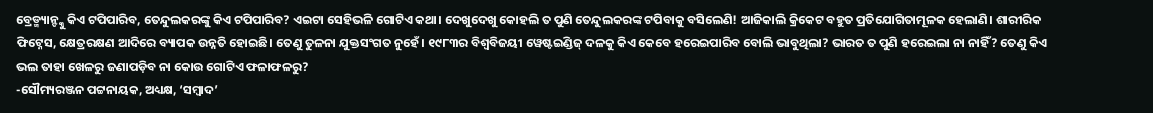ବ୍ରେଡ୍ମ୍ୟାନ୍ଙ୍କୁ କିଏ ଟପିପାରିବ, ତେନ୍ଦୁଲକରଙ୍କୁ କିଏ ଟପିପାରିବ? ଏଇଟା ସେହିଭଳି ଗୋଟିଏ କଥା। ଦେଖୁଦେଖୁ କୋହଲି ତ ପୁଣି ତେନ୍ଦୁଲକରଙ୍କ ଟପିବାକୁ ବସିଲେଣି! ଆଜିକାଲି କ୍ରିକେଟ ବହୁତ ପ୍ରତିଯୋଗିତାମୂଳକ ହେଲାଣି। ଶାରୀରିକ ଫିଟ୍ନେସ, କ୍ଷେତ୍ରରକ୍ଷଣ ଆଦିରେ ବ୍ୟାପକ ଉନ୍ନତି ହୋଇଛି। ତେଣୁ ତୁଳନା ଯୁକ୍ତସଂଗତ ନୁହେଁ। ୧୯୮୩ର ବିଶ୍ବବିଜୟୀ ୱେଷ୍ଟଇଣ୍ଡିଜ୍ ଦଳକୁ କିଏ କେବେ ହରେଇପାରିବ ବୋଲି ଭାବୁଥିଲା? ଭାରତ ତ ପୁଣି ହରେଇଲା ନା ନାହିଁ? ତେଣୁ କିଏ ଭଲ ତାହା ଖେଳରୁ ଜଣାପଡ଼ିବ ନା କୋଉ ଗୋଟିଏ ଫଳାଫଳରୁ?
-ସୌମ୍ୟରଞ୍ଜନ ପଟ୍ଟନାୟକ, ଅଧ୍ୟକ୍ଷ, ‘ସମ୍ବାଦ’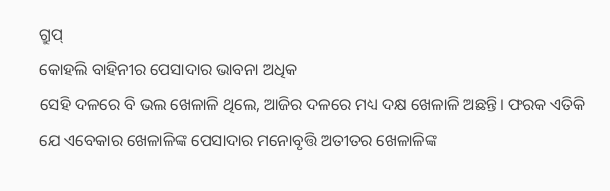ଗ୍ରୁପ୍
କୋହଲି ବାହିନୀର ପେସାଦାର ଭାବନା ଅଧିକ
ସେହି ଦଳରେ ବି ଭଲ ଖେଳାଳି ଥିଲେ, ଆଜିର ଦଳରେ ମଧ୍ୟ ଦକ୍ଷ ଖେଳାଳି ଅଛନ୍ତି। ଫରକ ଏତିକି ଯେ ଏବେକାର ଖେଳାଳିଙ୍କ ପେସାଦାର ମନୋବୃତ୍ତି ଅତୀତର ଖେଳାଳିଙ୍କ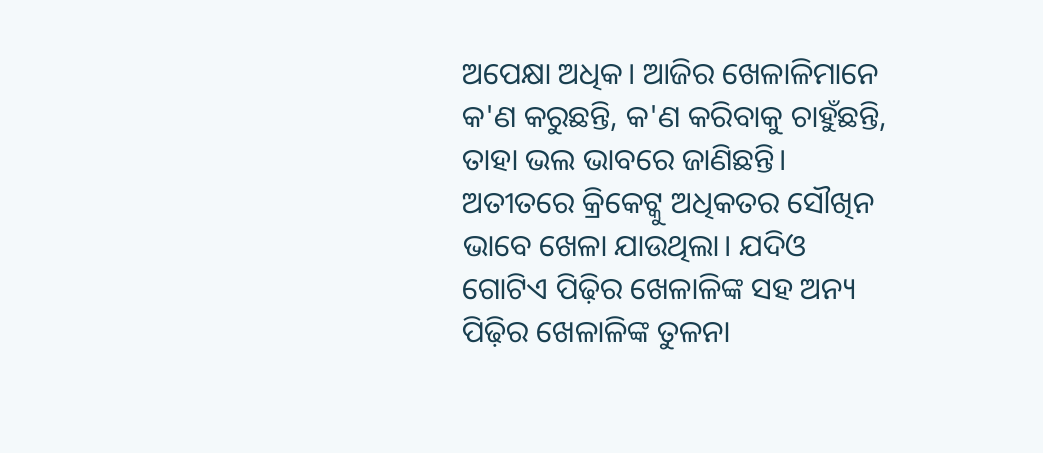ଅପେକ୍ଷା ଅଧିକ। ଆଜିର ଖେଳାଳିମାନେ କ'ଣ କରୁଛନ୍ତି, କ'ଣ କରିବାକୁ ଚାହୁଁଛନ୍ତି, ତାହା ଭଲ ଭାବରେ ଜାଣିଛନ୍ତି। ଅତୀତରେ କ୍ରିକେଟ୍କୁ ଅଧିକତର ସୌଖିନ ଭାବେ ଖେଳା ଯାଉଥିଲା। ଯଦିଓ ଗୋଟିଏ ପିଢ଼ିର ଖେଳାଳିଙ୍କ ସହ ଅନ୍ୟ ପିଢ଼ିର ଖେଳାଳିଙ୍କ ତୁଳନା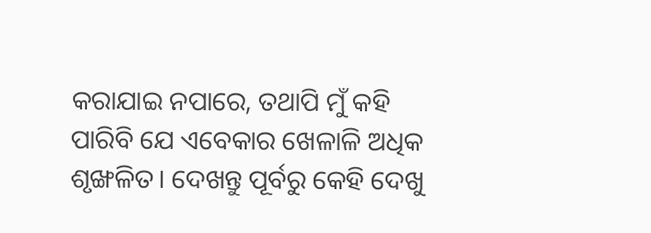କରାଯାଇ ନପାରେ, ତଥାପି ମୁଁ କହି ପାରିବି ଯେ ଏବେକାର ଖେଳାଳି ଅଧିକ ଶୃଙ୍ଖଳିତ। ଦେଖନ୍ତୁ ପୂର୍ବରୁ କେହି ଦେଖୁ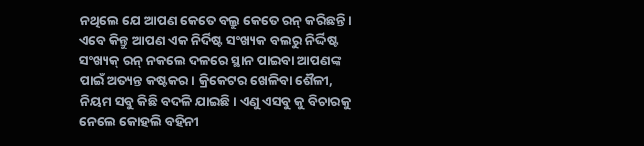ନଥିଲେ ଯେ ଆପଣ କେତେ ବଲ୍ରୁ କେତେ ରନ୍ କରିଛନ୍ତି। ଏବେ କିନ୍ତୁ ଆପଣ ଏକ ନିର୍ଦିଷ୍ଟ ସଂଖ୍ୟକ ବଲରୁ ନିର୍ଦ୍ଦିଷ୍ଟ ସଂଖ୍ୟକ୍ ରନ୍ ନକଲେ ଦଳରେ ସ୍ଥାନ ପାଇବା ଆପଣଙ୍କ ପାଇଁ ଅତ୍ୟନ୍ତ କଷ୍ଟକର। କ୍ରିକେଟର ଖେଳିବା ଶୈଳୀ, ନିୟମ ସବୁ କିଛି ବଦଳି ଯାଇଛି। ଏଣୁ ଏସବୁ କୁ ବିଚାରକୁ ନେଲେ କୋହଲି ବହିନୀ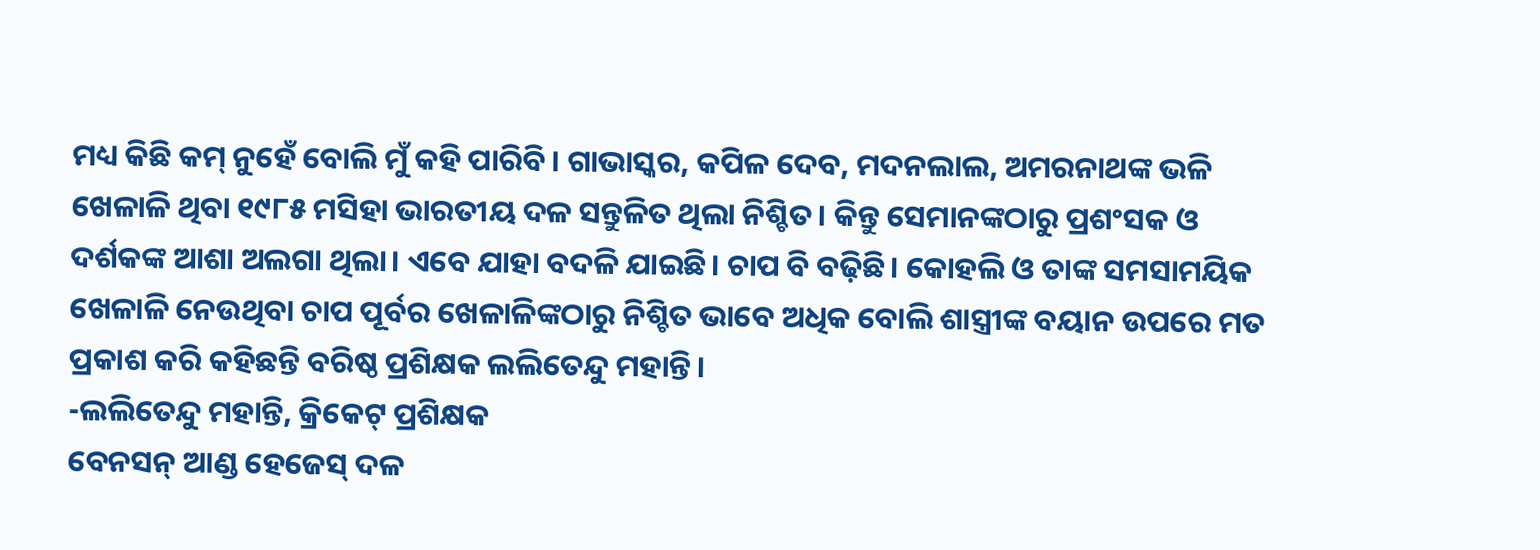ମଧ୍ୟ କିଛି କମ୍ ନୁହେଁ ବୋଲି ମୁଁ କହି ପାରିବି। ଗାଭାସ୍କର, କପିଳ ଦେବ, ମଦନଲାଲ, ଅମରନାଥଙ୍କ ଭଳି ଖେଳାଳି ଥିବା ୧୯୮୫ ମସିହା ଭାରତୀୟ ଦଳ ସନ୍ତୁଳିତ ଥିଲା ନିଶ୍ଚିତ। କିନ୍ତୁ ସେମାନଙ୍କଠାରୁ ପ୍ରଶଂସକ ଓ ଦର୍ଶକଙ୍କ ଆଶା ଅଲଗା ଥିଲା। ଏବେ ଯାହା ବଦଳି ଯାଇଛି। ଚାପ ବି ବଢ଼ିଛି। କୋହଲି ଓ ତାଙ୍କ ସମସାମୟିକ ଖେଳାଳି ନେଉଥିବା ଚାପ ପୂର୍ବର ଖେଳାଳିଙ୍କଠାରୁ ନିଶ୍ଚିତ ଭାବେ ଅଧିକ ବୋଲି ଶାସ୍ତ୍ରୀଙ୍କ ବୟାନ ଉପରେ ମତ ପ୍ରକାଶ କରି କହିଛନ୍ତି ବରିଷ୍ଠ ପ୍ରଶିକ୍ଷକ ଲଲିତେନ୍ଦୁ ମହାନ୍ତି।
-ଲଲିତେନ୍ଦୁ ମହାନ୍ତି, କ୍ରିକେଟ୍ ପ୍ରଶିକ୍ଷକ
ବେନସନ୍ ଆଣ୍ଡ ହେଜେସ୍ ଦଳ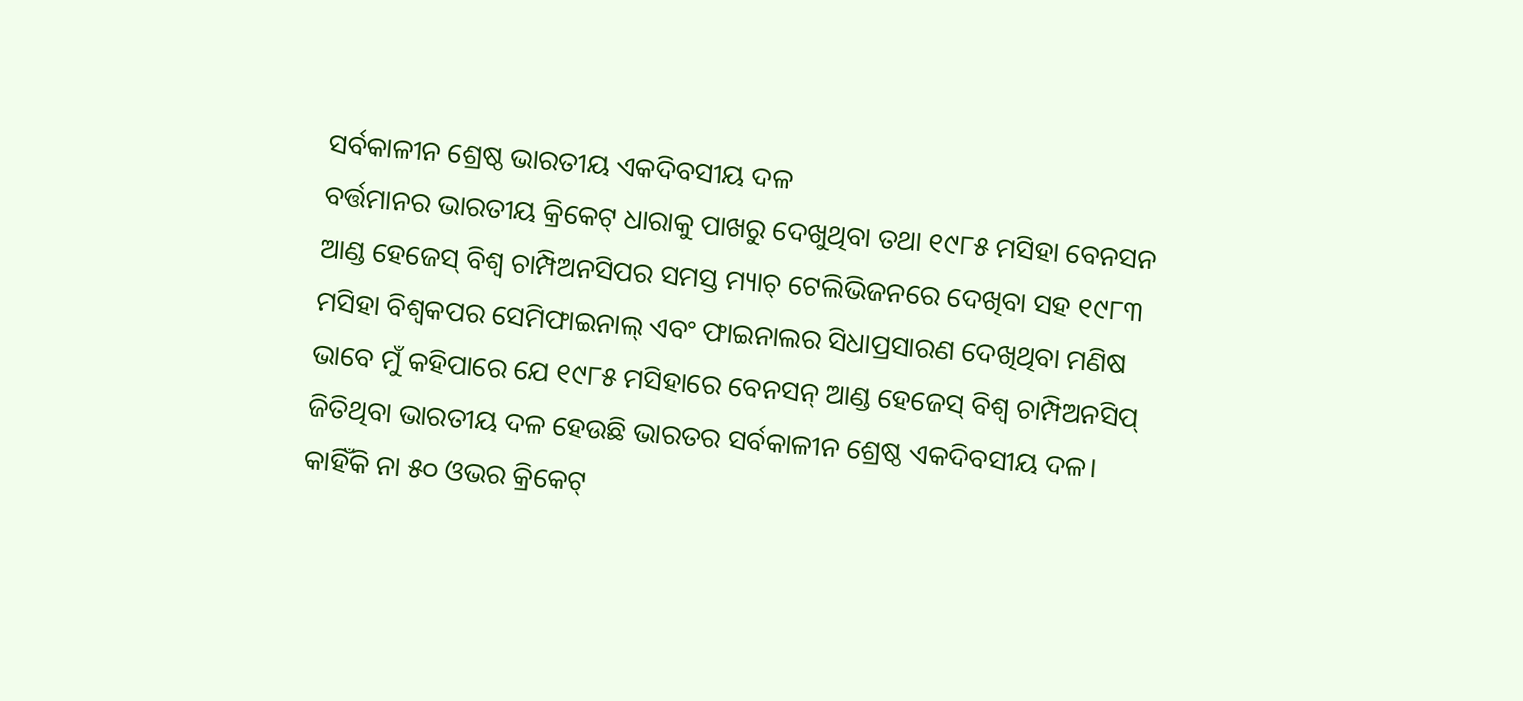ସର୍ବକାଳୀନ ଶ୍ରେଷ୍ଠ ଭାରତୀୟ ଏକଦିବସୀୟ ଦଳ
ବର୍ତ୍ତମାନର ଭାରତୀୟ କ୍ରିକେଟ୍ ଧାରାକୁ ପାଖରୁ ଦେଖୁଥିବା ତଥା ୧୯୮୫ ମସିହା ବେନସନ ଆଣ୍ଡ ହେଜେସ୍ ବିଶ୍ବ ଚାମ୍ପିଅନସିପର ସମସ୍ତ ମ୍ୟାଚ୍ ଟେଲିଭିଜନରେ ଦେଖିବା ସହ ୧୯୮୩ ମସିହା ବିଶ୍ବକପର ସେମିଫାଇନାଲ୍ ଏବଂ ଫାଇନାଲର ସିଧାପ୍ରସାରଣ ଦେଖିଥିବା ମଣିଷ ଭାବେ ମୁଁ କହିପାରେ ଯେ ୧୯୮୫ ମସିହାରେ ବେନସନ୍ ଆଣ୍ଡ ହେଜେସ୍ ବିଶ୍ବ ଚାମ୍ପିଅନସିପ୍ ଜିତିଥିବା ଭାରତୀୟ ଦଳ ହେଉଛି ଭାରତର ସର୍ବକାଳୀନ ଶ୍ରେଷ୍ଠ ଏକଦିବସୀୟ ଦଳ। କାହିଁକି ନା ୫୦ ଓଭର କ୍ରିକେଟ୍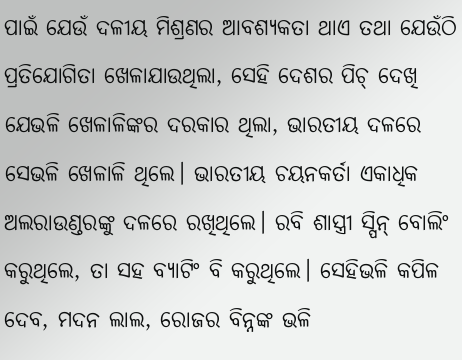ପାଇଁ ଯେଉଁ ଦଳୀୟ ମିଶ୍ରଣର ଆବଶ୍ୟକତା ଥାଏ ତଥା ଯେଉଁଠି ପ୍ରତିଯୋଗିତା ଖେଳାଯାଉଥିଲା, ସେହି ଦେଶର ପିଚ୍ ଦେଖି ଯେଭଳି ଖେଳାଳିଙ୍କର ଦରକାର ଥିଲା, ଭାରତୀୟ ଦଳରେ ସେଭଳି ଖେଳାଳି ଥିଲେ। ଭାରତୀୟ ଚୟନକର୍ତା ଏକାଧିକ ଅଲରାଉଣ୍ଡରଙ୍କୁ ଦଳରେ ରଖିଥିଲେ। ରବି ଶାସ୍ତ୍ରୀ ସ୍ପିନ୍ ବୋଲିଂ କରୁଥିଲେ, ତା ସହ ବ୍ୟାଟିଂ ବି କରୁଥିଲେ। ସେହିଭଳି କପିଳ ଦେବ, ମଦନ ଲାଲ, ରୋଜର ବିନ୍ନଙ୍କ ଭଳି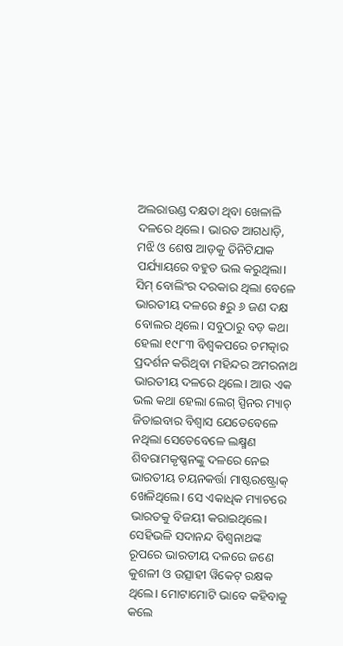ଅଲରାଉଣ୍ଡ ଦକ୍ଷତା ଥିବା ଖେଳାଳି ଦଳରେ ଥିଲେ। ଭାରତ ଆଗଧାଡ଼ି, ମଝି ଓ ଶେଷ ଆଡ଼କୁ ତିନିଟିଯାକ ପର୍ଯ୍ୟାୟରେ ବହୁତ ଭଲ କରୁଥିଲା। ସିମ୍ ବୋଲିଂର ଦରକାର ଥିଲା ବେଳେ ଭାରତୀୟ ଦଳରେ ୫ରୁ ୬ ଜଣ ଦକ୍ଷ ବୋଲର ଥିଲେ। ସବୁଠାରୁ ବଡ଼ କଥା ହେଲା ୧୯୮୩ ବିଶ୍ବକପରେ ଚମତ୍କାର ପ୍ରଦର୍ଶନ କରିଥିବା ମହିନ୍ଦର ଅମରନାଥ ଭାରତୀୟ ଦଳରେ ଥିଲେ। ଆଉ ଏକ ଭଲ କଥା ହେଲା ଲେଗ୍ ସ୍ପିନର ମ୍ୟାଚ୍ ଜିତାଇବାର ବିଶ୍ବାସ ଯେତେବେଳେ ନଥିଲା ସେତେବେଳେ ଲକ୍ଷ୍ମଣ ଶିବରାମକୃଷ୍ଣନଙ୍କୁ ଦଳରେ ନେଇ ଭାରତୀୟ ଚୟନକର୍ତ୍ତା ମାଷ୍ଟରଷ୍ଟ୍ରୋକ୍ ଖେଳିଥିଲେ। ସେ ଏକାଧିକ ମ୍ୟାଚରେ ଭାରତକୁ ବିଜୟୀ କରାଇଥିଲେ। ସେହିଭଳି ସଦାନନ୍ଦ ବିଶ୍ବନାଥଙ୍କ ରୂପରେ ଭାରତୀୟ ଦଳରେ ଜଣେ କୁଶଳୀ ଓ ଉତ୍ସାହୀ ୱିକେଟ୍ ରକ୍ଷକ ଥିଲେ। ମୋଟାମୋଟି ଭାବେ କହିବାକୁ କଲେ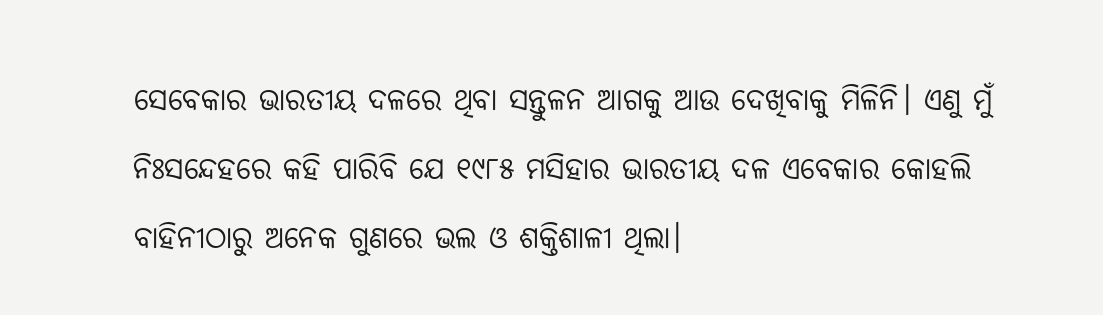ସେବେକାର ଭାରତୀୟ ଦଳରେ ଥିବା ସନ୍ତୁଳନ ଆଗକୁ ଆଉ ଦେଖିବାକୁ ମିଳିନି। ଏଣୁ ମୁଁ ନିଃସନ୍ଦେହରେ କହି ପାରିବି ଯେ ୧୯୮୫ ମସିହାର ଭାରତୀୟ ଦଳ ଏବେକାର କୋହଲି ବାହିନୀଠାରୁ ଅନେକ ଗୁଣରେ ଭଲ ଓ ଶକ୍ତିଶାଳୀ ଥିଲା।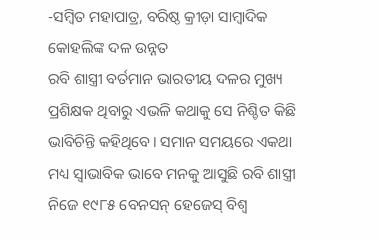-ସମ୍ବିତ ମହାପାତ୍ର, ବରିଷ୍ଠ କ୍ରୀଡ଼ା ସାମ୍ବାଦିକ
କୋହଲିଙ୍କ ଦଳ ଉନ୍ନତ
ରବି ଶାସ୍ତ୍ରୀ ବର୍ତମାନ ଭାରତୀୟ ଦଳର ମୁଖ୍ୟ ପ୍ରଶିକ୍ଷକ ଥିବାରୁ ଏଭଳି କଥାକୁ ସେ ନିଶ୍ଚିତ କିଛି ଭାବିଚିନ୍ତି କହିଥିବେ। ସମାନ ସମୟରେ ଏକଥା ମଧ୍ୟ ସ୍ବାଭାବିକ ଭାବେ ମନକୁ ଆସୁଛି ରବି ଶାସ୍ତ୍ରୀ ନିଜେ ୧୯୮୫ ବେନସନ୍ ହେଜେସ୍ ବିଶ୍ବ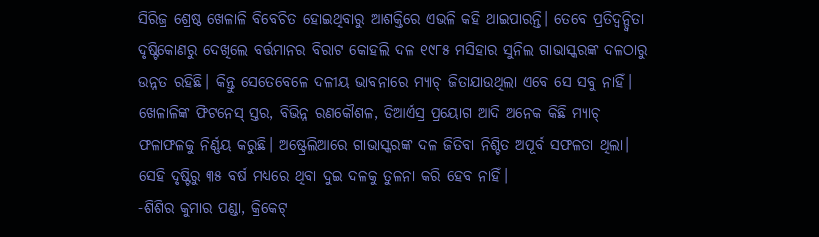ସିରିଜ୍ର ଶ୍ରେଷ୍ଠ ଖେଳାଳି ବିବେଚିତ ହୋଇଥିବାରୁ ଆଶକ୍ତିରେ ଏଭଳି କହି ଥାଇପାରନ୍ତି। ତେବେ ପ୍ରତିଦ୍ବନ୍ଦ୍ବିତା ଦୃଷ୍ଟିକୋଣରୁ ଦେଖିଲେ ବର୍ତ୍ତମାନର ବିରାଟ କୋହଲି ଦଳ ୧୯୮୫ ମସିହାର ସୁନିଲ ଗାଭାସ୍କରଙ୍କ ଦଳଠାରୁ ଉନ୍ନତ ରହିଛି। କିନ୍ତୁ ସେତେବେଳେ ଦଳୀୟ ଭାବନାରେ ମ୍ୟାଚ୍ ଜିତାଯାଉଥିଲା ଏବେ ସେ ସବୁ ନାହିଁ। ଖେଳାଳିଙ୍କ ଫିଟନେସ୍ ସ୍ତର, ବିଭିନ୍ନ ରଣକୌଶଳ, ଡିଆର୍ଏସ୍ର ପ୍ରୟୋଗ ଆଦି ଅନେକ କିଛି ମ୍ୟାଚ୍ ଫଳାଫଳକୁ ନିର୍ଣ୍ଣୟ କରୁଛି। ଅଷ୍ଟ୍ରେଲିଆରେ ଗାଭାସ୍କରଙ୍କ ଦଳ ଜିତିବା ନିଶ୍ଚିତ ଅପୂର୍ବ ସଫଳତା ଥିଲା। ସେହି ଦୃଷ୍ଟିରୁ ୩୫ ବର୍ଷ ମଧ୍ୟରେ ଥିବା ଦୁଇ ଦଳକୁ ତୁଳନା କରି ହେବ ନାହିଁ।
-ଶିଶିର କୁମାର ପଣ୍ଡା, କ୍ରିକେଟ୍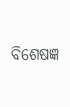ବିଶେଷଜ୍ଞ